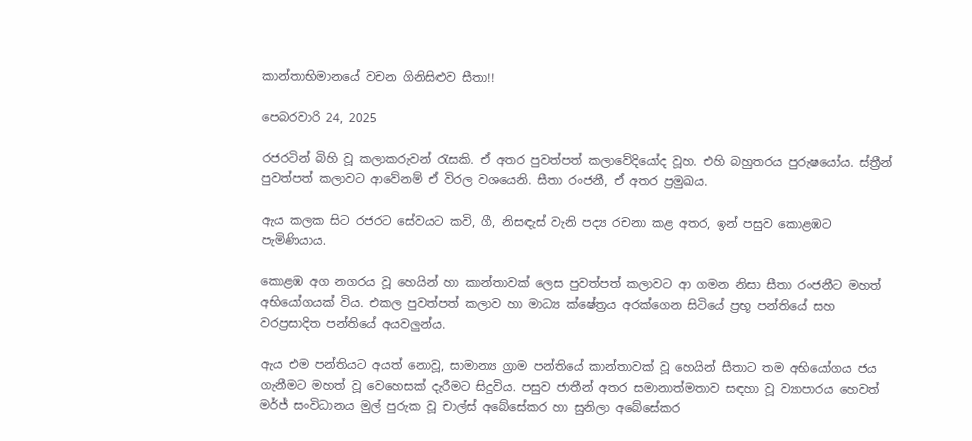කාන්තාභිමානයේ වචන ගිනිසිළුව සීතා!!

පෙබරවාරි 24, 2025

රජරටින් බිහි වූ කලාකරුවන් රැසකි. ඒ අතර පුවත්පත් කලාවේදියෝද වූහ. එහි බහුතරය පුරුෂයෝය. ස්ත්‍රීන් පුවත්පත් කලාවට ආවේනම් ඒ විරල වශයෙනි. සීතා රංජනී, ඒ අතර ප්‍රමුඛය.

ඇය කලක සිට රජරට සේවයට කවි, ගී, නිසඳැස් වැනි පද්‍ය රචනා කළ අතර, ඉන් පසුව කොළඹට පැමිණියාය.

කොළඹ අග නගරය වූ හෙයින් හා කාන්තාවක් ලෙස පුවත්පත් කලාවට ආ ගමන නිසා සීතා රංජනීට මහත් අභියෝගයක් විය. එකල පුවත්පත් කලාව හා මාධ්‍ය ක්ෂේත්‍රය අරක්ගෙන සිටියේ ප්‍රභූ පන්තියේ සහ වරප්‍රසාදිත පන්තියේ අයවලුන්ය.

ඇය එම පන්තියට අයත් නොවූ, සාමාන්‍ය ග්‍රාම පන්තියේ කාන්තාවක් වූ හෙයින් සීතාට තම අභියෝගය ජය ගැනීමට මහත් වූ වෙහෙසක් දැරීමට සිදුවිය. පසුව ජාතීන් අතර සමානාත්මතාව සඳහා වූ ව්‍යාපාරය හෙවත් මර්ජ් සංවිධානය මුල් පුරුක වූ චාල්ස් අබේසේකර හා සුනිලා අබේසේකර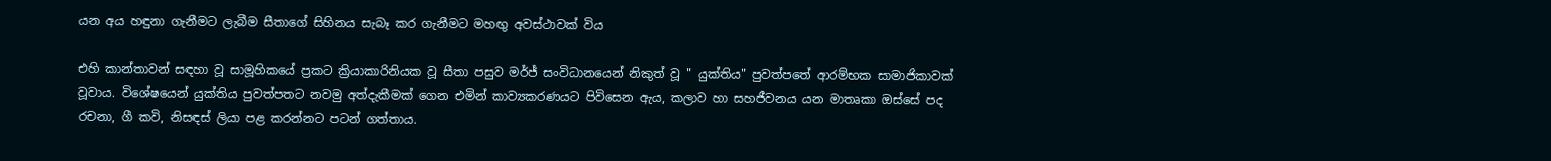යන අය හඳුනා ගැනීමට ලැබීම සීතාගේ සිහිනය සැබෑ කර ගැනීමට මහඟු අවස්ථාවක් විය

එහි කාන්තාවන් සඳහා වූ සාමූහිකයේ ප්‍රකට ක්‍රියාකාරිනියක වූ සීතා පසුව මර්ජ් සංවිධානයෙන් නිකුත් වූ " යුක්තිය" පුවත්පතේ ආරම්භක සාමාජිකාවක් වූවාය. විශේෂයෙන් යුක්තිය පුවත්පතට නවමු අත්දැකීමක් ගෙන එමින් කාව්‍යකරණයට පිවිසෙන ඇය, කලාව හා සහජීවනය යන මාතෘකා ඔස්සේ පද රචනා, ගී කවි, නිසඳස් ලියා පළ කරන්නට පටන් ගත්තාය.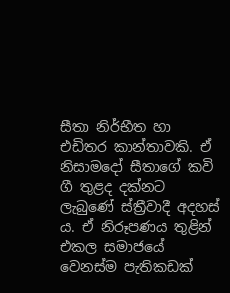සීතා නිර්භීත හා එඩිතර කාන්තාවකි. ඒ නිසාමදෝ සීතාගේ කවි ගී තුළද දක්නට ලැබුණේ ස්ත්‍රීවාදී අදහස් ය. ඒ නිරූපණය තුළින් එකල සමාජයේ වෙනස්ම පැතිකඩක්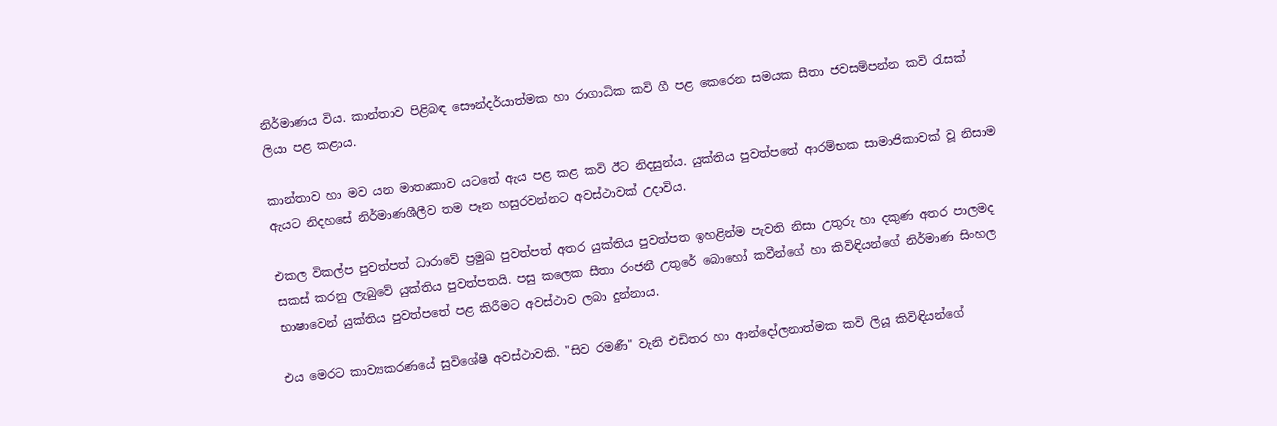නිර්මාණය විය. කාන්තාව පිළිබඳ සෞන්දර්යාත්මක හා රාගාධික කවි ගී පළ කෙරෙන සමයක සීතා ජවසම්පන්න කවි රැසක් ලියා පළ කළාය.

කාන්තාව හා මව යන මාතෘකාව යටතේ ඇය පළ කළ කවි ඊට නිදසුන්ය. යුක්තිය පුවත්පතේ ආරම්භක සාමාජිකාවක් වූ නිසාම ඇයට නිදහසේ නිර්මාණශීලීව තම පෑන හසුරවන්නට අවස්ථාවක් උදාවිය.

එකල විකල්ප පුවත්පත් ධාරාවේ ප්‍රමුඛ පුවත්පත් අතර යුක්තිය පුවත්පත ඉහළින්ම පැවති නිසා උතුරු හා දකුණ අතර පාලමද සකස් කරනු ලැබුවේ යුක්තිය පුවත්පතයි. පසු කලෙක සීතා රංජනී උතුරේ බොහෝ කවීන්ගේ හා කිවිඳියන්ගේ නිර්මාණ සිංහල භාෂාවෙන් යුක්තිය පුවත්පතේ පළ කිරීමට අවස්ථාව ලබා දුන්නාය.

එය මෙරට කාව්‍යකරණයේ සුවිශේෂී අවස්ථාවකි. "සිව රමණී" වැනි එඩිතර හා ආන්දෝලනාත්මක කවි ලියූ කිවිඳියන්ගේ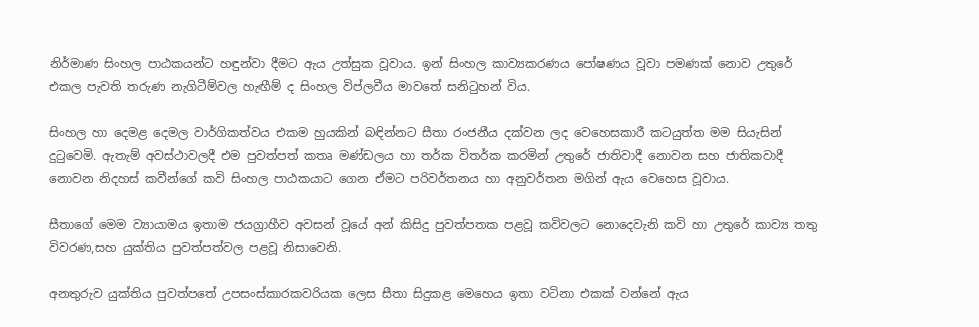නිර්මාණ සිංහල පාඨකයන්ට හඳුන්වා දීමට ඇය උත්සුක වූවාය. ඉන් සිංහල කාව්‍යකරණය පෝෂණය වූවා පමණක් නොව උතුරේ එකල පැවති තරුණ නැගිටීම්වල හැඟීම් ද සිංහල විප්ලවීය මාවතේ සනිටුහන් විය.

සිංහල හා දෙමළ දෙමල වාර්ගිකත්වය එකම හුයකින් බඳින්නට සීතා රංජනීය දක්වන ලද වෙහෙසකාරී කටයුත්ත මම සියැසින් දුටුවෙමි. ඇතැම් අවස්ථාවලදී එම පුවත්පත් කතෘ මණ්ඩලය හා තර්ක විතර්ක කරමින් උතුරේ ජාතිවාදී නොවන සහ ජාතිකවාදී නොවන නිදහස් කවීන්ගේ කවි සිංහල පාඨකයාට ගෙන ඒමට පරිවර්තනය හා අනුවර්තන මගින් ඇය වෙහෙස වූවාය.

සීතාගේ මෙම ව්‍යායාමය ඉතාම ජයග්‍රාහීව අවසන් වූයේ අන් කිසිදු පුවත්පතක පළවූ කවිවලට නොදෙවැනි කවි හා උතුරේ කාව්‍ය තතු විවරණ,සහ යුක්තිය පුවත්පත්වල පළවූ නිසාවෙනි.

අනතුරුව යුක්තිය පුවත්පතේ උපසංස්කාරකවරියක ලෙස සීතා සිදුකළ මෙහෙය ඉතා වටිනා එකක් වන්නේ ඇය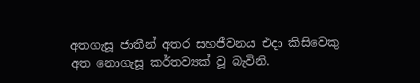අතගැසූ ජාතීන් අතර සහජීවනය එදා කිසිවෙකු අත නොගැසූ කර්තව්‍යක් වූ බැවිනි.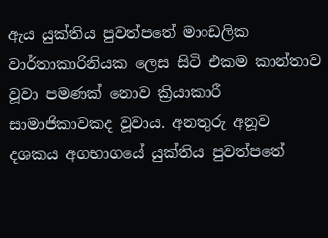ඇය යුක්තිය පුවත්පතේ මාංඩලික වාර්තාකාරිනියක ලෙස සිටි එකම කාන්තාව වූවා පමණක් නොව ක්‍රියාකාරී සාමාජිකාවකද වූවාය. අනතුරු අනූව දශකය අගභාගයේ යුක්තිය පුවත්පතේ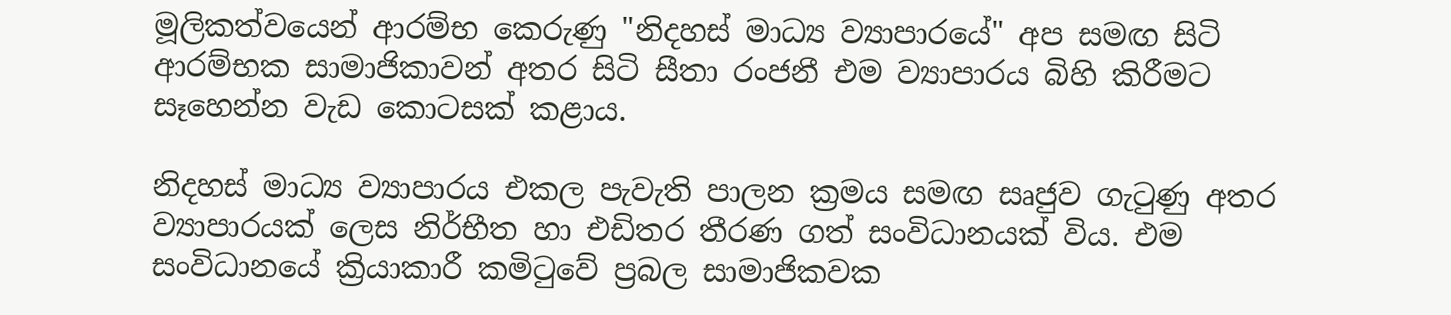මූලිකත්වයෙන් ආරම්භ කෙරුණු "නිදහස් මාධ්‍ය ව්‍යාපාරයේ" අප සමඟ සිටි ආරම්භක සාමාජිකාවන් අතර සිටි සීතා රංජනී එම ව්‍යාපාරය බිහි කිරීමට සෑහෙන්න වැඩ කොටසක් කළාය.

නිදහස් මාධ්‍ය ව්‍යාපාරය එකල පැවැති පාලන ක්‍රමය සමඟ සෘජුව ගැටුණු අතර ව්‍යාපාරයක් ලෙස නිර්භීත හා එඩිතර තීරණ ගත් සංවිධානයක් විය. එම සංවිධානයේ ක්‍රියාකාරී කමිටුවේ ප්‍රබල සාමාජිකවක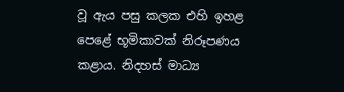වූ ඇය පසු කලක එහි ඉහළ පෙළේ භූමිකාවක් නිරූපණය කළාය. නිදහස් මාධ්‍ය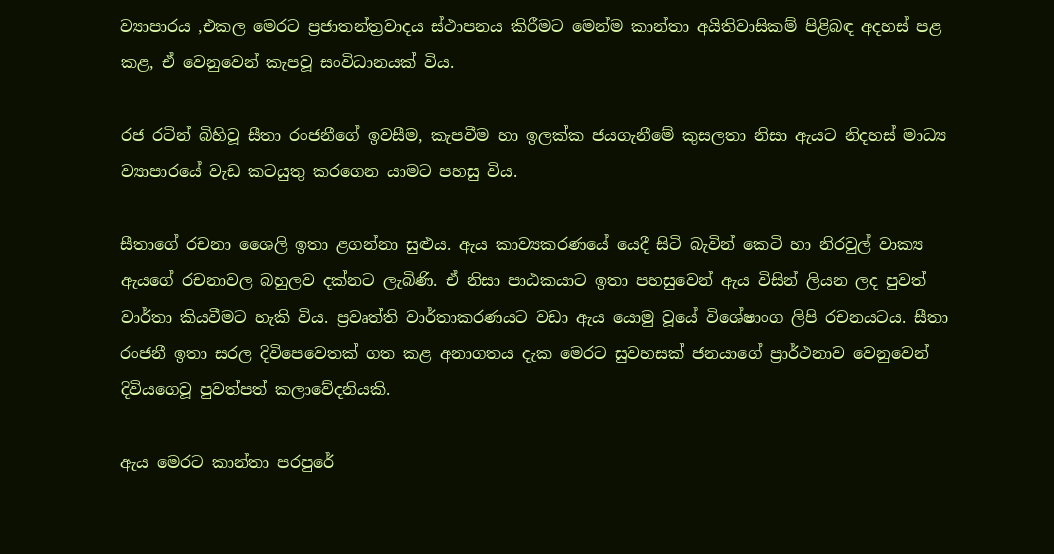ව්‍යාපාරය ,එකල මෙරට ප්‍රජාතන්ත්‍රවාදය ස්ථාපනය කිරීමට මෙන්ම කාන්තා අයිතිවාසිකම් පිළිබඳ අදහස් පළ කළ, ඒ වෙනුවෙන් කැපවූ සංවිධානයක් විය.

රජ රටින් බිහිවූ සීතා රංජනීගේ ඉවසීම, කැපවීම හා ඉලක්ක ජයගැනීමේ කුසලතා නිසා ඇයට නිදහස් මාධ්‍ය ව්‍යාපාරයේ වැඩ කටයුතු කරගෙන යාමට පහසු විය.

සීතාගේ රචනා ශෛලි ඉතා ළගන්නා සුළුය. ඇය කාව්‍යකරණයේ යෙදී සිටි බැවින් කෙටි හා නිරවුල් වාක්‍ය ඇයගේ රචනාවල බහුලව දක්නට ලැබිණි. ඒ නිසා පාඨකයාට ඉතා පහසුවෙන් ඇය විසින් ලියන ලද පුවත් වාර්තා කියවීමට හැකි විය. ප්‍රවෘත්ති වාර්තාකරණයට වඩා ඇය යොමු වූයේ විශේෂාංග ලිපි රචනයටය. සීතා රංජනී ඉතා සරල දිවිපෙවෙතක් ගත කළ අනාගතය දැක මෙරට සුවහසක් ජනයාගේ ප්‍රාර්ථනාව වෙනුවෙන් දිවියගෙවූ පුවත්පත් කලාවේදනියකි.

ඇය මෙරට කාන්තා පරපුරේ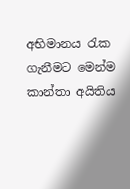අභිමානය රැක ගැනීමට මෙන්ම කාන්තා අයිතිය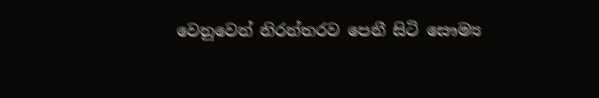වෙනුවෙන් නිරන්තරව පෙනී සිටි සෞම්‍ය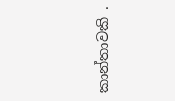කාන්තාවකි .